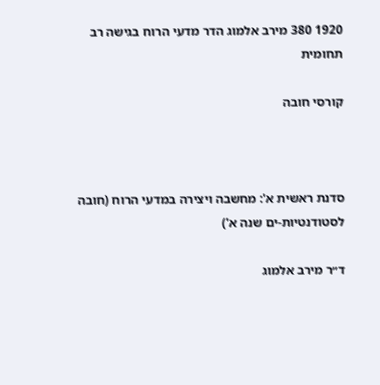1920 380 מירב אלמוג הדר מדעי הרוח בגישה רב תחומית

קורסי חובה



סדנת ראשית א': מחשבה ויצירה במדעי הרוח (חובה לסטודנטיות-ים שנה א')

ד״ר מירב אלמוג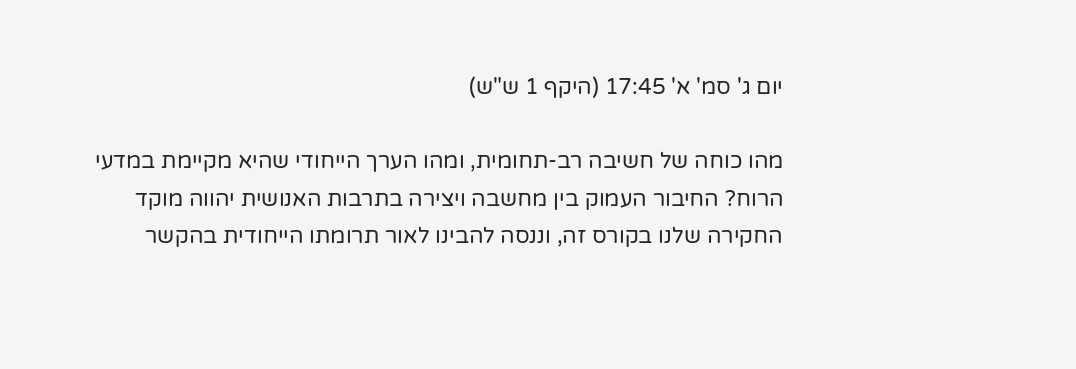יום ג' סמ' א' 17:45 (היקף 1 ש"ש)

מהו כוחה של חשיבה רב-תחומית, ומהו הערך הייחודי שהיא מקיימת במדעי הרוח? החיבור העמוק בין מחשבה ויצירה בתרבות האנושית יהווה מוקד החקירה שלנו בקורס זה, וננסה להבינו לאור תרומתו הייחודית בהקשר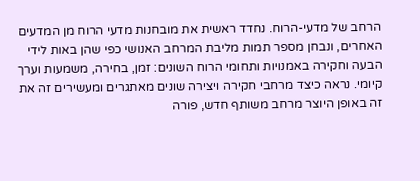הרחב של מדעי-הרוח. נחדד ראשית את מובחנות מדעי הרוח מן המדעים האחרים, ונבחן מספר תמות מליבת המרחב האנושי כפי שהן באות לידי הבעה וחקירה באמנויות ותחומי הרוח השונים: זמן, בחירה, משמעות וערך קיומי. נראה כיצד מרחבי חקירה ויצירה שונים מאתגרים ומעשירים זה את זה באופן היוצר מרחב משותף חדש, פורה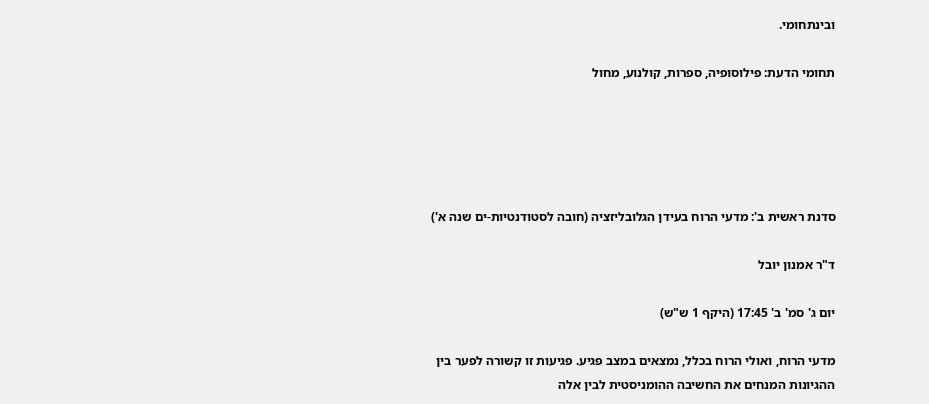ובינתחומי.

תחומי הדעת: פילוסופיה, ספרות, קולנוע, מחול





סדנת ראשית ב': מדעי הרוח בעידן הגלובליזציה (חובה לסטודנטיות-ים שנה א')

ד"ר אמנון יובל

יום ג' סמ' ב' 17:45 (היקף 1 ש"ש)

מדעי הרוח, ואולי הרוח בכלל, נמצאים במצב פגיע. פגיעות זו קשורה לפער בין ההגיונות המנחים את החשיבה ההומניסטית לבין אלה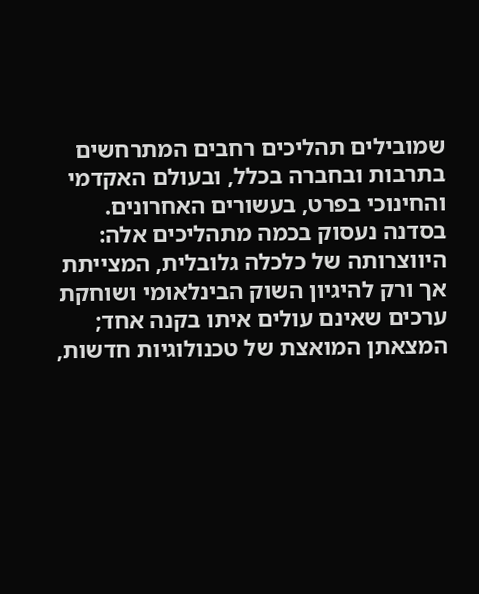שמובילים תהליכים רחבים המתרחשים בתרבות ובחברה בכלל, ובעולם האקדמי והחינוכי בפרט, בעשורים האחרונים. בסדנה נעסוק בכמה מתהליכים אלה: היווצרותה של כלכלה גלובלית, המצייתת אך ורק להיגיון השוק הבינלאומי ושוחקת ערכים שאינם עולים איתו בקנה אחד; המצאתן המואצת של טכנולוגיות חדשות,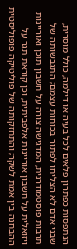הנתפסות כפתרון פלאים לכל בעיה או דילמה, כולל מוסרית, שבני אדם לא הצליחו לפתור בכוחות עצמם; התגבשותה של תרבות פוסטמודרנית, המדגישה צורה על חשבון תוכן ואוריינות ויזואלית על חשבון אוריינות אלפביתית, וכן קוראת תגר על ההבחנה בין אמת לשקר; והתחזקותה של פוליטיקה פופוליסטית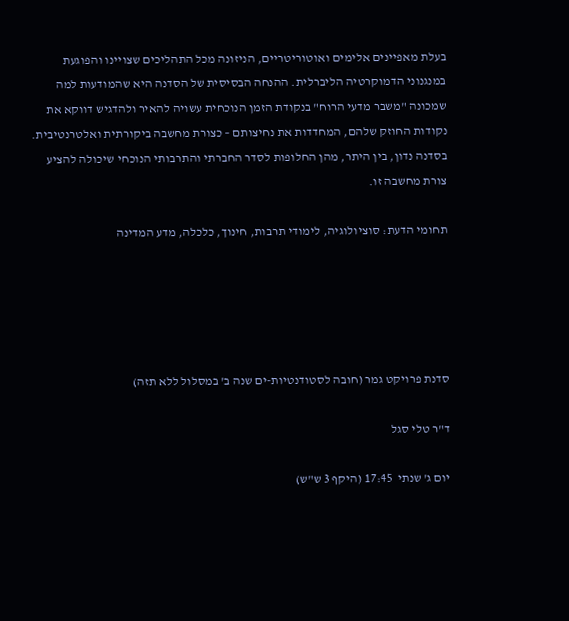בעלת מאפיינים אלימים ואוטוריטריים, הניזונה מכל התהליכים שצויינו והפוגעת במנגנוני הדמוקרטיה הליברלית. ההנחה הבסיסית של הסדנה היא שהמודעות למה שמכונה "משבר מדעי הרוח" בנקודת הזמן הנוכחית עשויה להאיר ולהדגיש דווקא את נקודות החוזק שלהם, המחדדות את נחיצותם – כצורת מחשבה ביקורתית ואלטרנטיבית. בסדנה נדון, בין היתר, מהן החלופות לסדר החברתי והתרבותי הנוכחי שיכולה להציע צורת מחשבה זו.

תחומי הדעת: סוציולוגיה, לימודי תרבות, חינוך, כלכלה, מדע המדינה





סדנת פרויקט גמר (חובה לסטודנטיות-ים שנה ב' במסלול ללא תזה)

ד"ר טלי סגל

יום ג' שנתי  17:45 (היקף 3 ש"ש)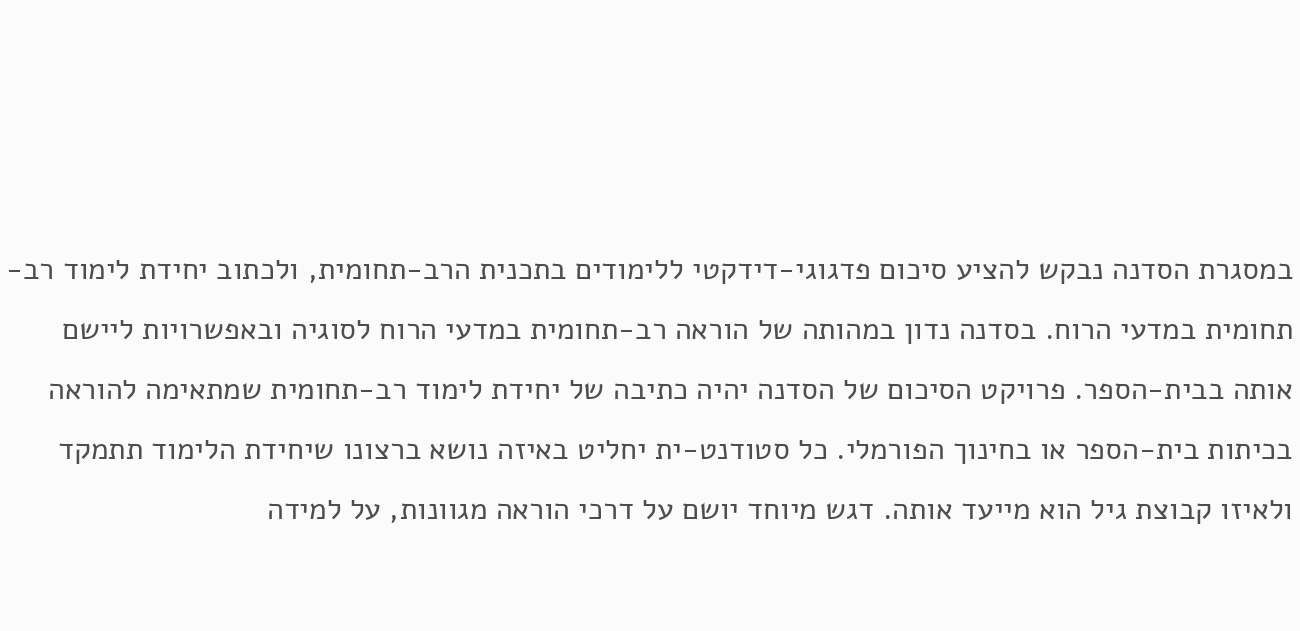במסגרת הסדנה נבקש להציע סיכום פדגוגי-דידקטי ללימודים בתכנית הרב-תחומית, ולכתוב יחידת לימוד רב-תחומית במדעי הרוח. בסדנה נדון במהותה של הוראה רב-תחומית במדעי הרוח לסוגיה ובאפשרויות ליישם אותה בבית-הספר. פרויקט הסיכום של הסדנה יהיה כתיבה של יחידת לימוד רב-תחומית שמתאימה להוראה בכיתות בית-הספר או בחינוך הפורמלי. כל סטודנט-ית יחליט באיזה נושא ברצונו שיחידת הלימוד תתמקד ולאיזו קבוצת גיל הוא מייעד אותה. דגש מיוחד יושם על דרכי הוראה מגוונות, על למידה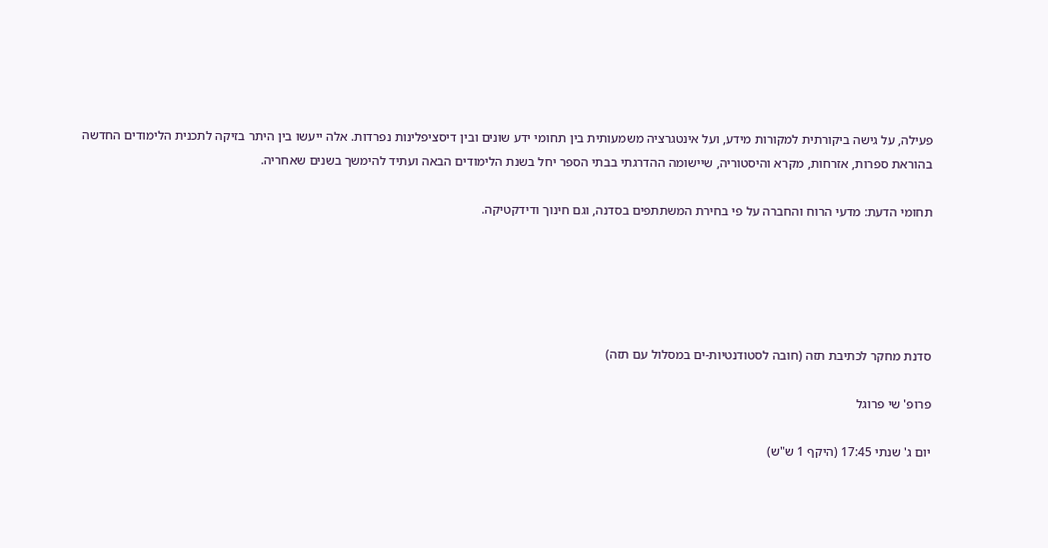פעילה, על גישה ביקורתית למקורות מידע, ועל אינטגרציה משמעותית בין תחומי ידע שונים ובין דיסציפלינות נפרדות. אלה ייעשו בין היתר בזיקה לתכנית הלימודים החדשה בהוראת ספרות, אזרחות, מקרא והיסטוריה, שיישומה ההדרגתי בבתי הספר יחל בשנת הלימודים הבאה ועתיד להימשך בשנים שאחריה.

תחומי הדעת: מדעי הרוח והחברה על פי בחירת המשתתפים בסדנה, וגם חינוך ודידקטיקה.





סדנת מחקר לכתיבת תזה (חובה לסטודנטיות-ים במסלול עם תזה)

פרופ' שי פרוגל

יום ג' שנתי 17:45 (היקף 1 ש"ש)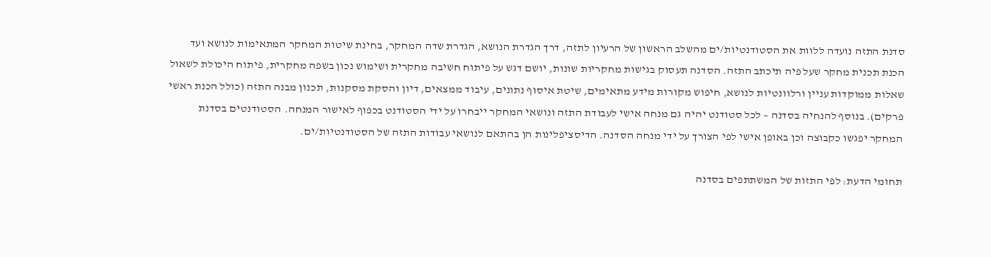סדנת התזה נועדה ללוות את הסטודנטיות/ים מהשלב הראשון של הרעיון לתזה, דרך הגדרת הנושא, הגדרת שדה המחקר, בחינת שיטות המחקר המתאימות לנושא ועד הכנת תכנית מחקר שעל פיה תיכתב התזה. הסדנה תעסוק בגישות מחקריות שונות, יושם דגש על פיתוח חשיבה מחקרית ושימוש נכון בשפה מחקרית, פיתוח היכולת לשאול שאלות ממוקדות עניין ורלוונטיות לנושא, חיפוש מקורות מידע מתאימים, שיטת איסוף נתונים, עיבוד ממצאים, דיון והסקת מסקנות, תכנון מבנה התזה (כולל הכנת ראשי פרקים). בנוסף להנחיה בסדנה – לכל סטודנט יהיה גם מנחה אישי לעבודת התזה ונושאי המחקר ייבחרו על ידי הסטודנט בכפוף לאישור המנחה. הסטודנטים בסדנת המחקר יפגשו כקבוצה וכן באופן אישי לפי הצורך על ידי מנחה הסדנה. הדיסציפלינות הן בהתאם לנושאי עבודות התזה של הסטודנטיות/ים.

תחומי הדעת: לפי התזות של המשתתפים בסדנה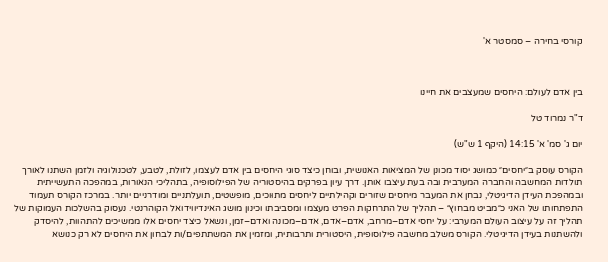קורסי בחירה – סמסטר א'



בין אדם לעולם: היחסים שמעצבים את חיינו

ד"ר נמרוד טל

יום ג' סמ' א' 14:15 (היקף 1 ש"ש)

הקורס עוסק ב״יחסים״ כמושג יסוד מכונן של המציאות האנושית, ובוחן כיצד סוגי היחסים בין אדם לעצמו, לזולת, לטבע, לטכנולוגיה ולזמן השתנו לאורך תולדות המחשבה והחברה המערבית ובה בעת עיצבו אותן. דרך עיון בפרקים בהיסטוריה של הפילוסופיה, בתהליכי הנאורות, במהפכה התעשייתית ובמהפכת העידן הדיגיטלי, נבחן את המעבר מיחסים שזורים וקהילתיים ליחסים מתוּוכים, מופשטים, תועלתניים ומודרניים יותר. במרכז הקורס תעמוד התפתחותו של האני כ״מביט מבחוץ״ – תהליך של התרחקות הפרט מעצמו ומסביבתו וכינון מושג האינדיווידואל הקוהרנטי. נעסוק בהשלכות העמוקות של תהליך זה על עיצוב העולם המערבי: על יחסי אדם–מרחב, אדם–אדם, אדם–מכונה ואדם–זמן, ונשאל כיצד יחסים אלו ממשיכים להתהוות, להיסדק ולהשתנות בעידן הדיגיטלי. הקורס משלב מחשבה פילוסופית, היסטורית ותרבותית, ומזמין את המשתתפים/ות לבחון את היחסים לא רק כנושא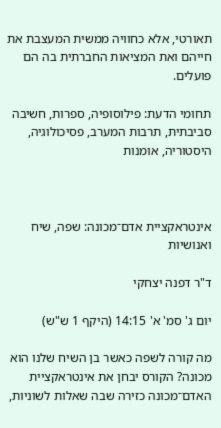תאורטי, אלא כחוויה ממשית המעצבת את חייהם ואת המציאות החברתית בה הם פועלים.

תחומי הדעת: פילוסופיה, ספרות, חשיבה סביבתית, תרבות המערב, פסיכולוגיה, היסטוריה, אומנות



אינטראקציית אדם־מכונה: שפה, שיח ואנושיות

ד"ר דפנה יצחקי

יום ג' סמ' א' 14:15 (היקף 1 ש"ש)

מה קורה לשפה כאשר בן השיח שלנו הוא מכונה? הקורס יבחן את אינטראקציית האדם־מכונה כזירה שבה שאלות לשוניות,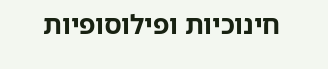חינוכיות ופילוסופיות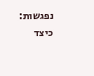נפגשות: כיצד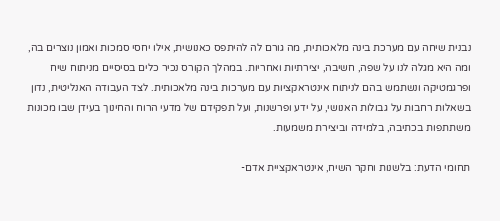נבנית שיחה עם מערכת בינה מלאכותית, מה גורם לה להיתפס כאנושית, אילו יחסי סמכות ואמון נוצרים בה, ומה היא מגלה לנו על שפה, חשיבה, יצירתיות ואחריות. במהלך הקורס נכיר כלים בסיסיים מניתוח שיח ופרגמטיקה ונשתמש בהם לניתוח אינטראקציות עם מערכות בינה מלאכותית. לצד העבודה האנליטית, נדון בשאלות רחבות על גבולות האנושי, על ידע ופרשנות, ועל תפקידם של מדעי הרוח והחינוך בעידן שבו מכונות משתתפות בכתיבה, בלמידה וביצירת משמעות.

תחומי הדעת: בלשנות וחקר השיח, אינטראקציית אדם-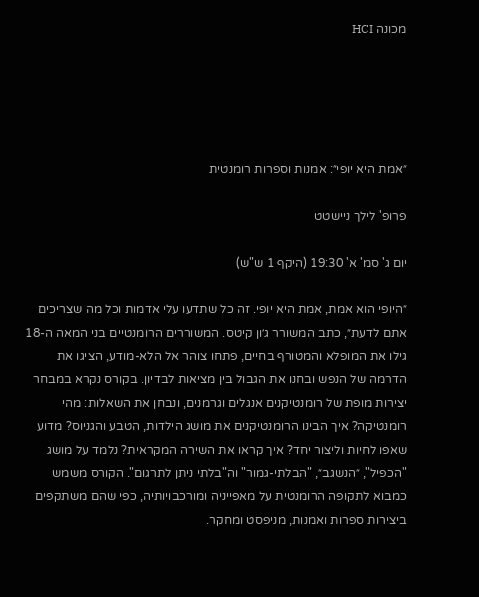מכונה HCI





״אמת היא יופי״: אמנות וספרות רומנטית

פרופ' לילך ניישטט

יום ג' סמ' א' 19:30 (היקף 1 ש"ש)

״היופי הוא אמת, אמת היא יופי. זה כל שתדעו עלי אדמות וכל מה שצריכים אתם לדעת״, כתב המשורר ג׳ון קיטס. המשוררים הרומנטיים בני המאה ה-18 גילו את המופלא והמטורף בחיים, פתחו צוהר אל הלא-מודע, הציגו את הדרמה של הנפש ובחנו את הגבול בין מציאות לבדיון. בקורס נקרא במבחר יצירות מופת של רומנטיקנים אנגלים וגרמנים, ונבחן את השאלות: מהי רומנטיקה? איך הבינו הרומנטיקנים את מושג הילדות, הטבע והגניוס? מדוע שאפו לחיות וליצור יחד? איך קראו את השירה המקראית? נלמד על מושג "הכפיל", ״הנשגב״, "הבלתי-גמור" וה"בלתי ניתן לתרגום". הקורס משמש כמבוא לתקופה הרומנטית על מאפייניה ומורכבויותיה, כפי שהם משתקפים ביצירות ספרות ואמנות, מניפסט ומחקר.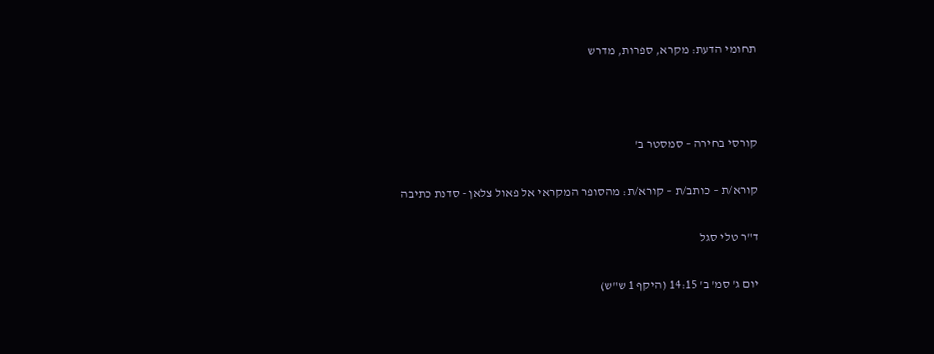תחומי הדעת: מקרא, ספרות, מדרש



קורסי בחירה – סמסטר ב'

קורא/ת – כותב/ת – קורא/ת: מהסופר המקראי אל פאול צלאן - סדנת כתיבה

ד"ר טלי סגל

יום ג' סמ' ב' 14:15 (היקף 1 ש"ש)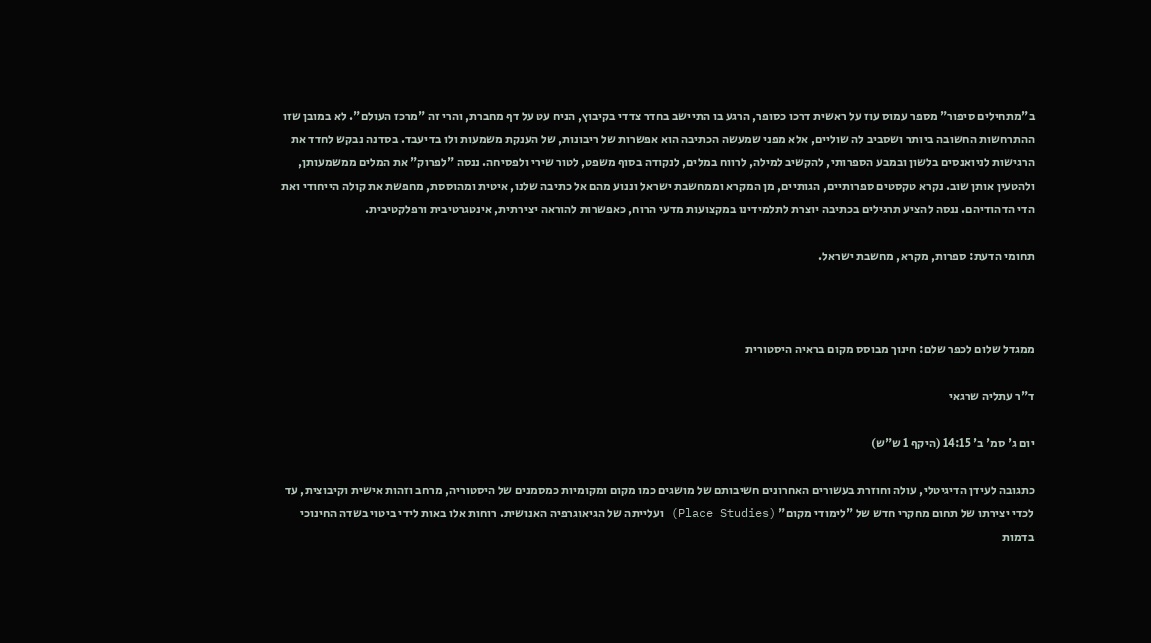ב"מתחילים סיפור" מספר עמוס עוז על ראשית דרכו כסופר, הרגע בו התיישב בחדר צדדי בקיבוץ, הניח עט על דף מחברת, והרי זה "מרכז העולם". לא במובן שזו ההתרחשות החשובה ביותר ושסביב לה שוליים, אלא מפני שמעשה הכתיבה הוא אפשרות של ריבונות, של הענקת משמעות ולו בדיעבד. בסדנה נבקש לחדד את הרגישות לניואנסים בלשון ובמבע הספרותי, להקשיב למילה, לרווח במלים, לנקודה בסוף משפט, לטור שירי ולפסיחה. ננסה "לפרוק" את המלים ממשמעותן, ולהטעין אותן שוב. נקרא טקסטים ספרותיים, הגותיים, מן המקרא וממחשבת ישראל וננוע מהם אל כתיבה שלנו, איטית ומהוססת, מחפשת את קולה הייחודי ואת הדי הדהודיהם. ננסה להציע תרגילים בכתיבה יוצרת לתלמידינו במקצועות מדעי הרוח, כאפשרות להוראה יצירתית, אינטגרטיבית ורפלקטיבית.

תחומי הדעת: ספרות, מקרא, מחשבת ישראל.



ממגדל שלום לכפר שלם: חינוך מבוסס מקום בראיה היסטורית

ד"ר עתליה שרגאי

יום ג' סמ' ב' 14:15 (היקף 1 ש"ש)

כתגובה לעידן הדיגיטלי, עולה וחוזרת בעשורים האחרונים חשיבותם של מושגים כמו מקום ומקומיות כמסמנים של היסטוריה, מרחב וזהות אישית וקיבוצית, עד לכדי יצירתו של תחום מחקרי חדש של "לימודי מקום" (Place Studies) ועלייתה של הגיאוגרפיה האנושית. רוחות אלו באות לידי ביטוי בשדה החינוכי בדמות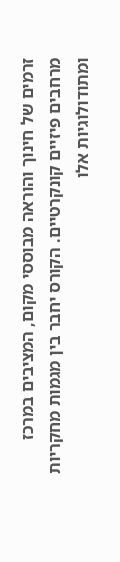זרמים של חינוך והוראה מבוססי מקום, המציבים במרכז מרחבים פיזיים קונקרטיים. הקורס יחבר בין מגמות מחקריות ומתודולוגיות אלו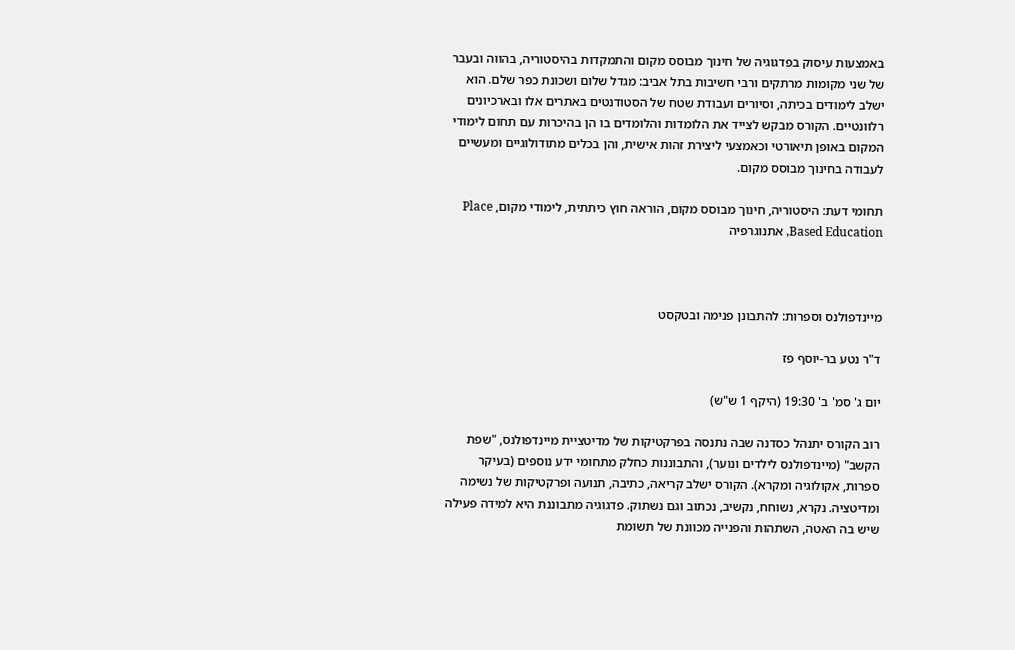באמצעות עיסוק בפדגוגיה של חינוך מבוסס מקום והתמקדות בהיסטוריה, בהווה ובעבר של שני מקומות מרתקים ורבי חשיבות בתל אביב: מגדל שלום ושכונת כפר שלם. הוא ישלב לימודים בכיתה, וסיורים ועבודת שטח של הסטודנטים באתרים אלו ובארכיונים רלוונטיים. הקורס מבקש לצייד את הלומדות והלומדים בו הן בהיכרות עם תחום לימודי המקום באופן תיאורטי וכאמצעי ליצירת זהות אישית, והן בכלים מתודולוגיים ומעשיים לעבודה בחינוך מבוסס מקום.

תחומי דעת: היסטוריה, חינוך מבוסס מקום, הוראה חוץ כיתתית, לימודי מקום, Place Based Education, אתנוגרפיה



מיינדפולנס וספרות: להתבונן פנימה ובטקסט

ד"ר נטע בר-יוסף פז

יום ג' סמ' ב' 19:30 (היקף 1 ש"ש)

רוב הקורס יתנהל כסדנה שבה נתנסה בפרקטיקות של מדיטציית מיינדפולנס, "שפת הקשב" (מיינדפולנס לילדים ונוער), והתבוננות כחלק מתחומי ידע נוספים (בעיקר ספרות, אקולוגיה ומקרא). הקורס ישלב קריאה, כתיבה, תנועה ופרקטיקות של נשימה ומדיטציה. נקרא, נשוחח, נקשיב, נכתוב וגם נשתוק. פדגוגיה מתבוננת היא למידה פעילה שיש בה האטה, השתהות והפנייה מכוונת של תשומת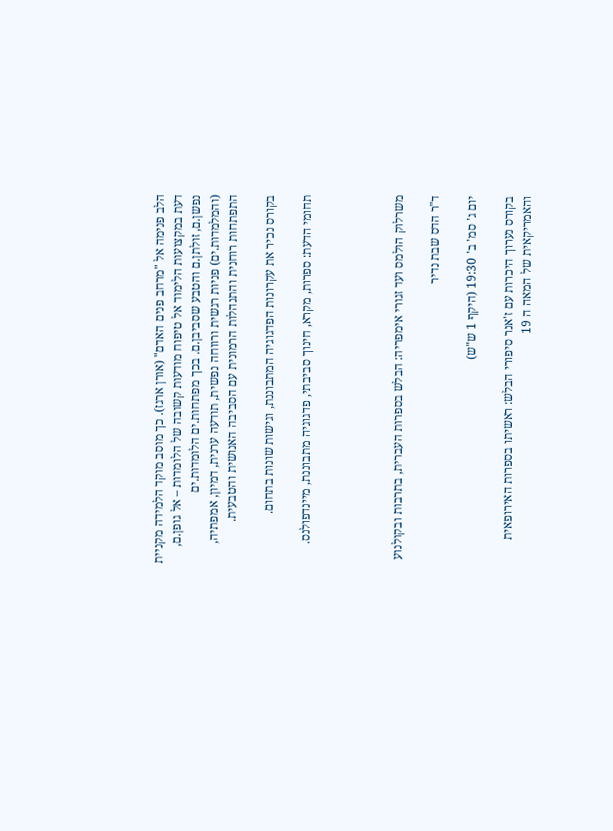הלב פנימה אל "מרחב פנים האדם" (אורן ארגז). כך מוסב מוקד הלמידה מקניית דעת במקצועות הלימוד אל טיפוח מודעות קשובה של הלומדות – אל גופן.ם, נפשן.ם, זולתן.ם והטבע שסביבן.ם. בכך מפתחות.ים הלומדות.ים (והמלמדות.ים) פניות רגשית ורווחה נפשית, תודעה ערנית, דמיון, אמפתיה, התפתחות רוחנית והתנהלות הרמונית עם הסביבה האנושית והטבעית.

בקורס נכיר את עקרונות הפדגוגיה המתבוננת, וגישות שונות בתחום.

תחומי הדעת: ספרות, מקרא, חינוך סביבתי, פדגוגיה מתבוננת, מיינדפולנס.




משרלוק הולמס ועד זגורי אימפריה: הבלש בספרות העברית, בתרבות ובקולנוע

ד"ר הדס שבת נדיר

יום ג' סמ' ב' 19:30 (היקף 1 ש"ש)

בקורס נערוך היכרות עם ז'אנר סיפורי הבלש: ראשיתו בספרות האירופאית והאמריקאית של המאה ה 19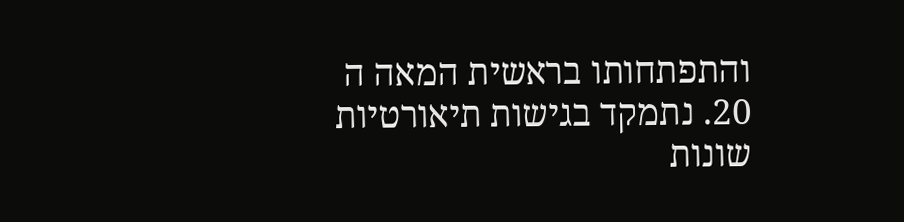והתפתחותו בראשית המאה ה 20. נתמקד בגישות תיאורטיות שונות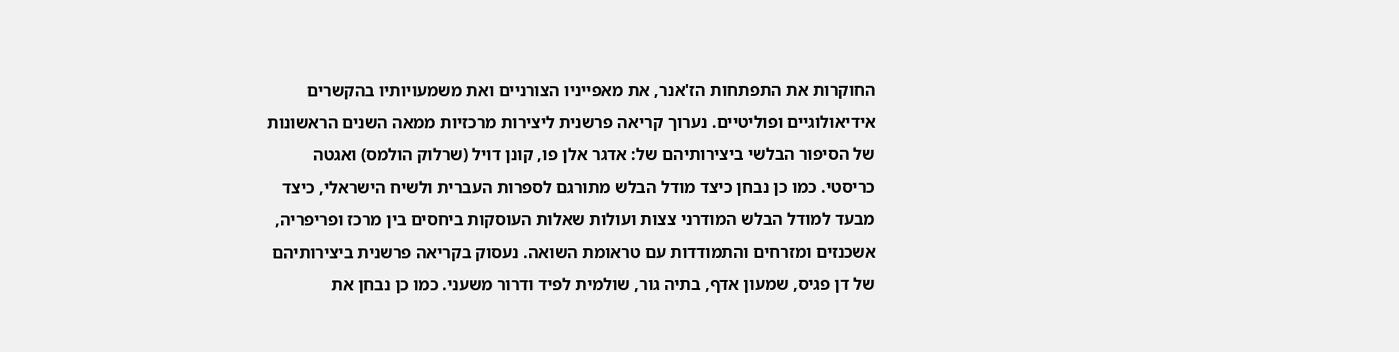החוקרות את התפתחות הז'אנר, את מאפייניו הצורניים ואת משמעויותיו בהקשרים אידיאולוגיים ופוליטיים. נערוך קריאה פרשנית ליצירות מרכזיות ממאה השנים הראשונות של הסיפור הבלשי ביצירותיהם של: אדגר אלן פו, קונן דויל (שרלוק הולמס) ואגטה כריסטי. כמו כן נבחן כיצד מודל הבלש מתורגם לספרות העברית ולשיח הישראלי, כיצד מבעד למודל הבלש המודרני צצות ועולות שאלות העוסקות ביחסים בין מרכז ופריפריה, אשכנזים ומזרחים והתמודדות עם טראומת השואה. נעסוק בקריאה פרשנית ביצירותיהם של דן פגיס, שמעון אדף, בתיה גור, שולמית לפיד ודרור משעני. כמו כן נבחן את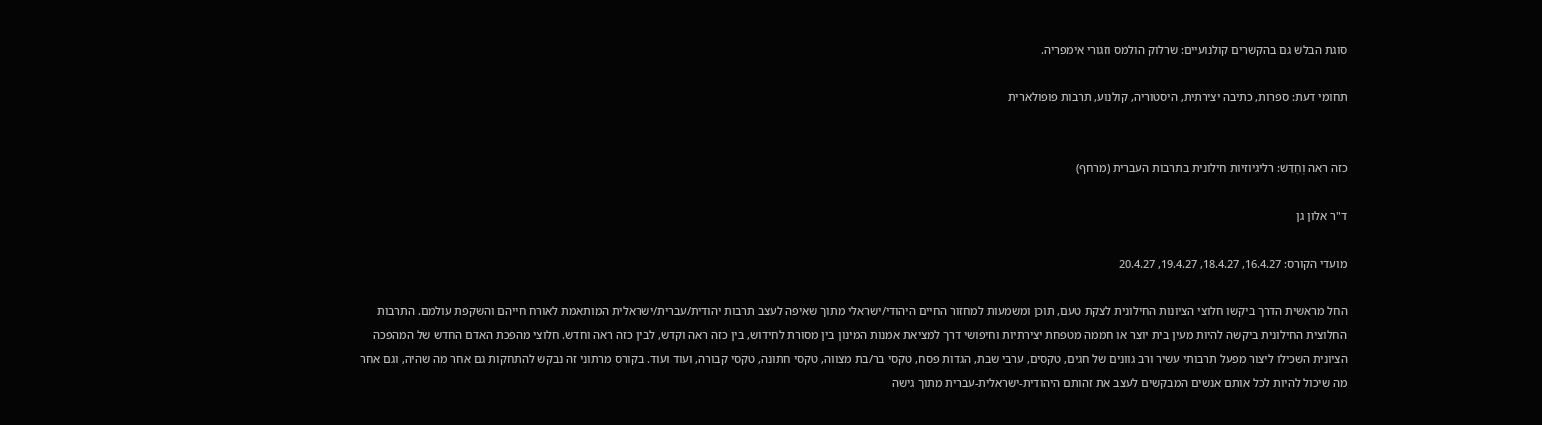סוגת הבלש גם בהקשרים קולנועיים: שרלוק הולמס וזגורי אימפריה.

תחומי דעת: ספרות, כתיבה יצירתית, היסטוריה, קולנוע, תרבות פופולארית


כזה ראה וְחַדֵּשׁ: רליגיוזיות חילונית בתרבות העברית (מרחף)

ד"ר אלון גן

מועדי הקורס: 16.4.27, 18.4.27, 19.4.27, 20.4.27

החל מראשית הדרך ביקשו חלוצי הציונות החילונית לצקת טעם, תוכן ומשמעות למחזור החיים היהודי/ישראלי מתוך שאיפה לעצב תרבות יהודית/עברית/ישראלית המותאמת לאורח חייהם והשקפת עולמם. התרבות החלוצית החילונית ביקשה להיות מעין בית יוצר או חממה מטפחת יצירתיות וחיפושי דרך למציאת אמנות המינון בין מסורת לחידוש, בין כזה ראה וקדש, לבין כזה ראה וחדש. חלוצי מהפכת האדם החדש של המהפכה הציונית השכילו ליצור מפעל תרבותי עשיר ורב גוונים של חגים, טקסים, ערבי שבת, הגדות פסח, טקסי בר/בת מצווה, טקסי חתונה, טקסי קבורה, ועוד ועוד. בקורס מרתוני זה נבקש להתחקות גם אחר מה שהיה, וגם אחר מה שיכול להיות לכל אותם אנשים המבקשים לעצב את זהותם היהודית-ישראלית-עברית מתוך גישה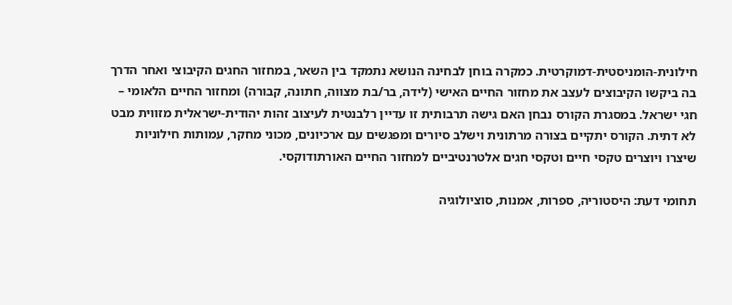חילונית-הומניסטית-דמוקרטית. כמקרה בוחן לבחינה הנושא נתמקד בין השאר, במחזור החגים הקיבוצי ואחר הדרך בה ביקשו הקיבוצים לעצב את מחזור החיים האישי (לידה, בר/בת מצווה, חתונה, קבורה) ומחזור החיים הלאומי – חגי ישראל. במסגרת הקורס נבחן האם גישה תרבותית זו עדיין רלבנטית לעיצוב זהות יהודית-ישראלית מזווית מבט לא דתית. הקורס יתקיים בצורה מרתונית וישלב סיורים ומפגשים עם ארכיונים, מכוני מחקר, עמותות חילוניות שיצרו ויוצרים טקסי חיים וטקסי חגים אלטרנטיביים למחזור החיים האורתודוקסי.

תחומי דעת: היסטוריה, ספרות, אמנות, סוציולוגיה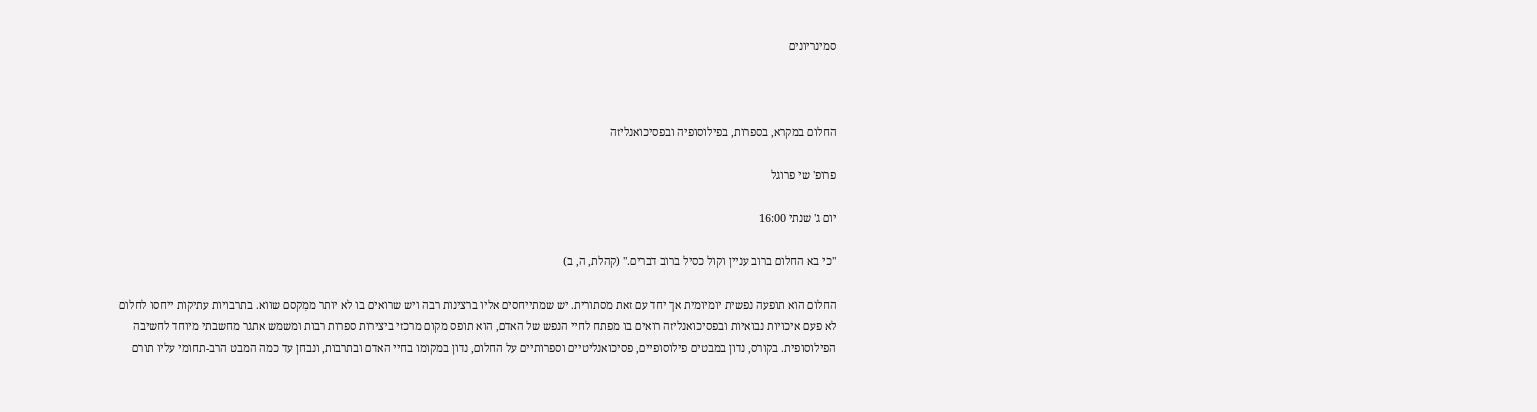סמינריונים



החלום במקרא, בספרות, בפילוסופיה ובפסיכואנליזה

פרופ' שי פרוגל

יום ג' שנתי 16:00

"כי בא החלום ברוב עניין וקול כסיל ברוב דברים." (קהלת, ה, ב)

החלום הוא תופעה נפשית יומיומית אך יחד עם זאת מסתורית. יש שמתייחסים אליו ברצינות רבה ויש שרואים בו לא יותר ממִקסם שווא. בתרבויות עתיקות ייחסו לחלום לא פעם איכויות נבואיות ובפסיכואנליזה רואים בו מפתח לחיי הנפש של האדם, הוא תופס מקום מרכזי ביצירות ספרות רבות ומשמש אתגר מחשבתי מיוחד לחשיבה הפילוסופית. בקורס, נדון במבטים פילוסופיים, פסיכואנליטיים וספרותיים על החלום, נדון במקומו בחיי האדם ובתרבות, ונבחן עד כמה המבט הרב-תחומי עליו תורם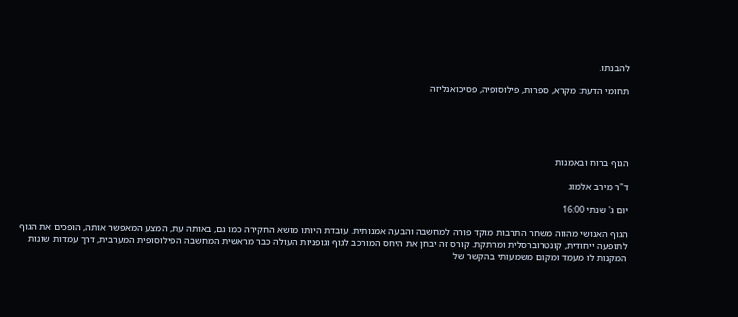להבנתו.

תחומי הדעת: מקרא, ספרות, פילוסופיה, פסיכואנליזה





הגוף ברוח ובאמנות

ד"ר מירב אלמוג

יום ג' שנתי 16:00

הגוף האנושי מהווה משחר התרבות מוקד פורה למחשבה והבעה אמנותית. עובדת היותו מושא החקירה כמו גם, באותה עת, המצע המאפשר אותה, הופכים את הגוף לתופעה ייחודית, קונטרוברסלית ומרתקת. קורס זה יבחן את היחס המורכב לגוף וגופניות העולה כבר מראשית המחשבה הפילוסופית המערבית, דרך עמדות שונות המקנות לו מעמד ומקום משמעותי בהקשר של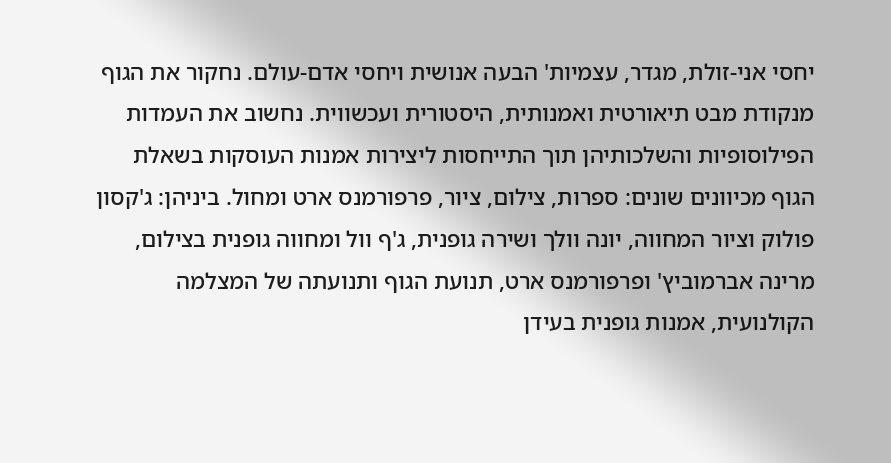יחסי אני-זולת, מגדר, עצמיות' הבעה אנושית ויחסי אדם-עולם. נחקור את הגוף מנקודת מבט תיאורטית ואמנותית, היסטורית ועכשווית. נחשוב את העמדות הפילוסופיות והשלכותיהן תוך התייחסות ליצירות אמנות העוסקות בשאלת הגוף מכיוונים שונים: ספרות, צילום, ציור, פרפורמנס ארט ומחול. ביניהן: ג'קסון פולוק וציור המחווה, יונה וולך ושירה גופנית, ג'ף וול ומחווה גופנית בצילום, מרינה אברמוביץ' ופרפורמנס ארט, תנועת הגוף ותנועתה של המצלמה הקולנועית, אמנות גופנית בעידן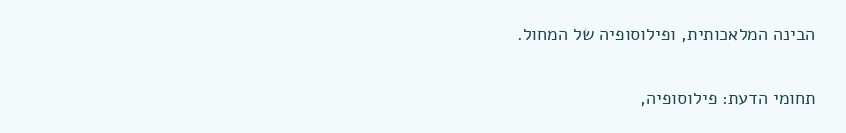הבינה המלאכותית, ופילוסופיה של המחול.

תחומי הדעת: פילוסופיה,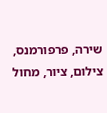שירה, פרפורמנס, צילום, ציור, מחול